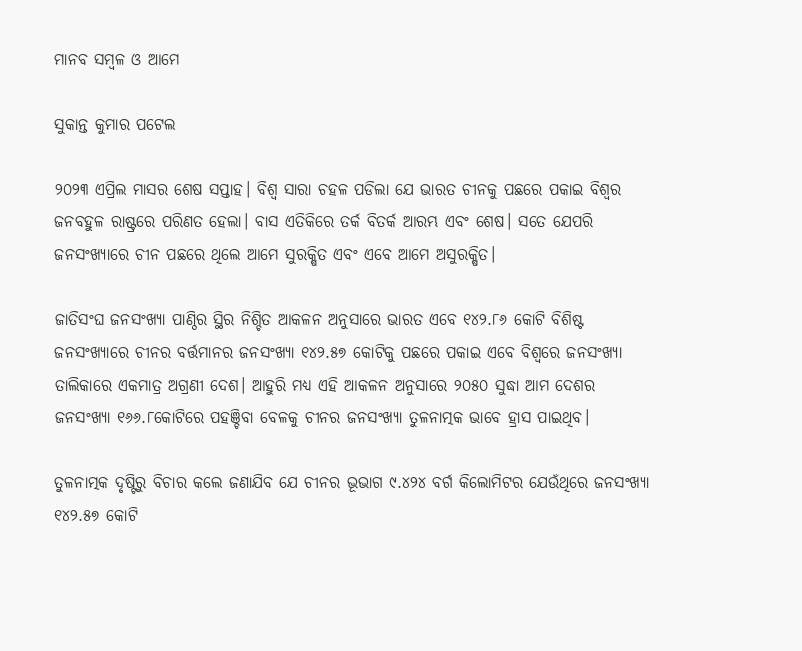ମାନବ ସମ୍ବଳ ଓ ଆମେ

ସୁକାନ୍ତ କୁମାର ପଟେଲ

୨୦୨୩ ଏପ୍ରିଲ ମାସର ଶେଷ ସପ୍ତାହ। ବିଶ୍ବ ସାରା ଚହଳ ପଡିଲା ଯେ ଭାରତ ଚୀନକୁ ପଛରେ ପକାଇ ବିଶ୍ବର ଜନବହୁଳ ରାଷ୍ଟ୍ରରେ ପରିଣତ ହେଲା। ବାସ ଏତିକିରେ ତର୍କ ବିତର୍କ ଆରମ୍ଭ ଏବଂ ଶେଷ। ସତେ ଯେପରି ଜନସଂଖ୍ୟାରେ ଚୀନ ପଛରେ ଥିଲେ ଆମେ ସୁରକ୍ଷିତ ଏବଂ ଏବେ ଆମେ ଅସୁରକ୍ଷିତ।

ଜାତିସଂଘ ଜନସଂଖ୍ୟା ପାଣ୍ଠିର ସ୍ଥିର ନିଶ୍ଚିତ ଆକଳନ ଅନୁସାରେ ଭାରତ ଏବେ ୧୪୨.୮୬ କୋଟି ବିଶିଷ୍ଟ ଜନସଂଖ୍ୟାରେ ଚୀନର ବର୍ତ୍ତମାନର ଜନସଂଖ୍ୟା ୧୪୨.୫୭ କୋଟିକୁ ପଛରେ ପକାଇ ଏବେ ବିଶ୍ବରେ ଜନସଂଖ୍ୟା ତାଲିକାରେ ଏକମାତ୍ର ଅଗ୍ରଣୀ ଦେଶ। ଆହୁରି ମଧ୍ୟ ଏହି ଆକଳନ ଅନୁସାରେ ୨୦୫୦ ସୁଦ୍ଧା ଆମ ଦେଶ‌ର ଜନସଂଖ୍ୟା ୧୬୬.୮କୋଟିରେ ପହଞ୍ଚିବା ବେଳକୁ ଚୀନର ଜନସଂଖ୍ୟା ତୁଳନାତ୍ମକ ଭାବେ ହ୍ରାସ ପାଇଥିବ।

ତୁଳନାତ୍ମକ ଦୃଷ୍ଟିରୁ ବିଚାର କଲେ ଜଣାଯିବ ଯେ ଚୀନର ଭୂଭାଗ ୯.୪୨୪ ବର୍ଗ କିଲୋମିଟର ଯେଉଁଥିରେ ଜନସଂଖ୍ୟା ୧୪୨.୫୭ କୋଟି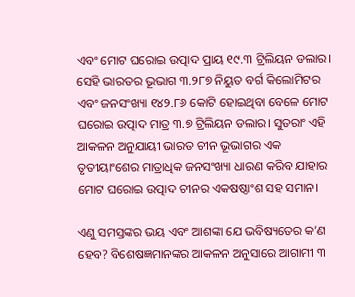ଏବଂ ମୋଟ ଘରୋଇ ଉତ୍ପାଦ ପ୍ରାୟ ୧୯.୩ ଟ୍ରିଲିୟନ ଡଲାର। ସେହି ଭାରତର ଭୂଭାଗ ୩.୨୮୭ ନିୟୁତ ବର୍ଗ କିଲୋମିଟର ଏବଂ ଜନସଂଖ୍ୟା ୧୪୨.୮୬ କୋଟି ହୋଇଥିବା ବେଳେ ମୋଟ ଘରୋଇ ଉତ୍ପାଦ ମାତ୍ର ୩.୭ ଟ୍ରିଲିୟନ ଡଲାର। ସୁତରାଂ ଏହି ଆକଳନ ଅନୁଯାୟୀ ଭାରତ ଚୀନ ଭୂଭାଗର ଏକ ତୃତୀୟାଂଶ‌େ‌ର ମାତ୍ରାଧିକ ଜନସଂଖ୍ୟା ଧାରଣ କରିବ ଯାହାର ମୋଟ ଘରୋଇ ଉତ୍ପାଦ ଚୀନର ଏକଷଷ୍ଠାଂଶ ସହ ସମାନ।

ଏଣୁ ସମସ୍ତଙ୍କର ଭୟ ଏବଂ ଆଶଙ୍କା ଯେ ଭବିଷ୍ୟତ‌େ‌ର କ’ଣ ହେବ? ବିଶେଷଜ୍ଞମାନଙ୍କର ଆକଳନ ଅନୁସାରେ ଆଗାମୀ ୩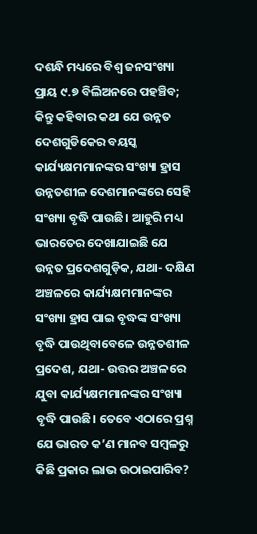ଦଶନ୍ଧି ମଧ୍ୟରେ ବିଶ୍ବ ଜନସଂଖ୍ୟା ପ୍ରାୟ ୯.୭ ବିଲିଅନରେ ପହଞ୍ଚିବ; କିନ୍ତୁ କହିବାର କଥା ଯେ ଉନ୍ନତ ଦେଶଗୁଡିକ‌େ‌ର ବୟସ୍କ କାର୍ଯ୍ୟକ୍ଷମମାନଙ୍କର ସଂଖ୍ୟା ହ୍ରାସ ଉନ୍ନତଶୀଳ ଦେଶମାନଙ୍କରେ ସେହି ସଂଖ୍ୟା ବୃଦ୍ଧି ପାଉଛି। ଆହୁରି ମଧ୍ୟ ଭାରତ‌େ‌ର ଦେଖାଯାଇଛି ଯେ ଉନ୍ନତ ପ୍ରଦେଶଗୁଡ଼ିକ, ଯଥା- ଦକ୍ଷିଣ ଅଞ୍ଚଳରେ କାର୍ଯ୍ୟକ୍ଷମମାନଙ୍କର ସଂଖ୍ୟା ହ୍ରାସ ପାଇ ବୃଦ୍ଧଙ୍କ ସଂଖ୍ୟା ବୃଦ୍ଧି ପାଉଥିବାବେଳେ ଉନ୍ନତଶୀଳ ପ୍ରଦେଶ, ଯଥା- ଉତ୍ତର ଅଞ୍ଚଳରେ ଯୁବା କାର୍ଯ୍ୟକ୍ଷମମାନଙ୍କର ସଂଖ୍ୟା ବୃଦ୍ଧି ପାଉଛି। ତେବେ ଏଠାରେ ପ୍ରଶ୍ନ ଯେ ଭାରତ କ’ଣ ମାନବ ସମ୍ବଳରୁ କିଛି ପ୍ରକାର ଲାଭ ଉଠାଇପାରିବ?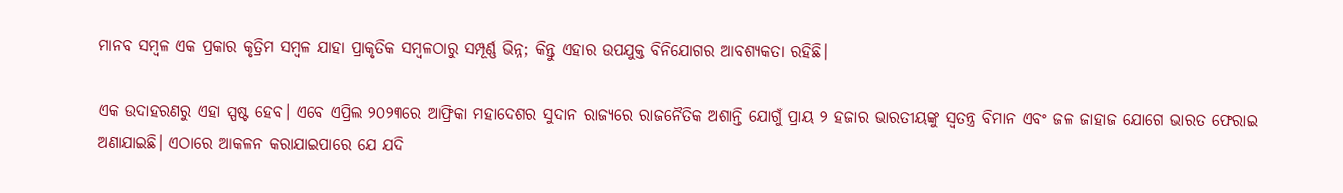ମାନବ ସମ୍ବଳ ଏକ ପ୍ରକାର କୃତ୍ରିମ ସମ୍ବଳ ଯାହା ପ୍ରାକୃତିକ ସମ୍ବଳଠାରୁ ସମ୍ପୂର୍ଣ୍ଣ ଭିନ୍ନ; କିନ୍ତୁ ଏହାର ଉପଯୁକ୍ତ ବିନିଯୋଗର ଆବଶ୍ୟକତା ରହିଛି।

ଏକ ଉଦାହରଣରୁ ଏହା ସ୍ପଷ୍ଟ ହେବ। ଏବେ ଏପ୍ରିଲ ୨୦୨୩ରେ ଆଫ୍ରିକା ମହାଦେଶର ସୁଦାନ ରାଜ୍ୟରେ ରାଜନୈତିକ ଅଶାନ୍ତି ଯୋଗୁଁ ପ୍ରାୟ ୨ ହଜାର ଭାରତୀୟଙ୍କୁ ସ୍ବତନ୍ତ୍ର ବିମାନ ଏବଂ ଜଳ ଜାହାଜ ଯୋଗେ ଭାରତ ଫେରାଇ ଅଣାଯାଇଛି। ଏଠାରେ ଆକଳନ କରାଯାଇପାରେ ଯେ ଯଦି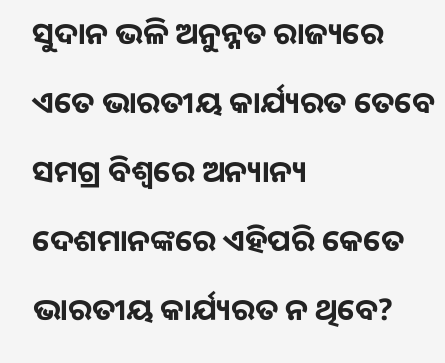ସୁଦାନ ଭଳି ଅନୁନ୍ନତ ରାଜ୍ୟରେ ଏତେ ଭାରତୀୟ କାର୍ଯ୍ୟରତ ତେବେ ସମଗ୍ର ବିଶ୍ବରେ ଅନ୍ୟାନ୍ୟ ଦେଶମାନଙ୍କରେ ଏହିପରି କେତେ ଭାରତୀୟ କାର୍ଯ୍ୟରତ ନ ଥିବେ?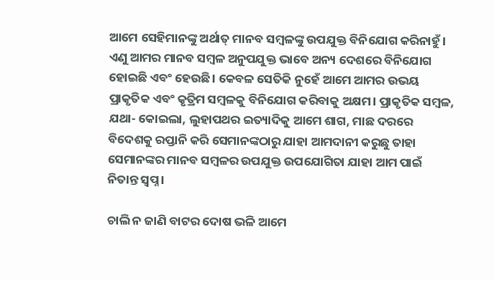ଆମେ ସେହିମାନଙ୍କୁ ଅର୍ଥାତ୍‌ ମାନବ ସମ୍ବଳଙ୍କୁ ଉପଯୁକ୍ତ ବିନିଯୋଗ କରିନାହୁଁ। ଏଣୁ ଆମର ମାନବ ସମ୍ବଳ ଅନୁପଯୁକ୍ତ ଭାବେ ଅନ୍ୟ ଦେଶରେ ବିନିଯୋଗ ହୋଇଛି ଏବଂ ହେଉଛି। କେବଳ ସେତିକି ନୁହେଁ ଆମେ ଆମର ଉଭୟ ପ୍ରାକୃତିକ ଏବଂ କୃତ୍ରିମ ସମ୍ବଳକୁ ବିନିଯୋଗ କରିବାକୁ ଅକ୍ଷମ। ପ୍ରାକୃତିକ ସମ୍ବଳ, ଯଥା- କୋଇଲା, ଲୁହାପଥର ଇତ୍ୟାଦିକୁ ଆମେ ଶାଗ, ମାଛ ଦରରେ ବିଦେଶକୁ ରପ୍ତାନି କରି ସେମାନଙ୍କଠାରୁ ଯାହା ଆମଦାନୀ କରୁଛୁ ତାହା ସେମାନଙ୍କର ମାନବ ସମ୍ବଳର ଉପଯୁକ୍ତ ଉପଯୋଗିତା ଯାହା ଆମ ପାଇଁ ନିତାନ୍ତ ସ୍ବପ୍ନ।

ଚାଲି ନ ଜାଣି ବାଟର ଦୋଷ ଭଳି ଆମେ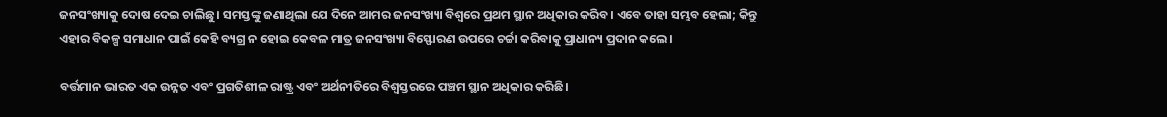ଜନସଂଖ୍ୟାକୁ ଦୋଷ ଦେଇ ଚାଲିଛୁ। ସମସ୍ତଙ୍କୁ ଜଣାଥିଲା ଯେ ଦିନେ ଆମର ଜନସଂଖ୍ୟା ବିଶ୍ବରେ ପ୍ରଥମ ସ୍ଥାନ ଅଧିକାର କରିବ। ଏବେ ତାହା ସମ୍ଭବ ହେଲା; କିନ୍ତୁ ଏହାର ବିକଳ୍ପ ସମାଧାନ ପାଇଁ କେହି ବ୍ୟଗ୍ର ନ ହୋଇ କେବଳ ମାତ୍ର ଜନସଂଖ୍ୟା ବିସ୍ଫୋରଣ ଉପରେ ଚର୍ଚ୍ଚା କରିବାକୁ ପ୍ରାଧାନ୍ୟ ପ୍ରଦାନ କଲେ।

ବର୍ତ୍ତମାନ ଭାରତ ଏକ ଉନ୍ନତ ଏବଂ ପ୍ରଗତିଶୀଳ ରାଷ୍ଟ୍ର ଏବଂ ଅର୍ଥନୀତିରେ ବିଶ୍ବସ୍ତରରେ ପଞ୍ଚମ ସ୍ଥାନ ଅଧିକାର କରିଛି।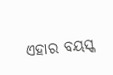ଏହାର ବୟସ୍କ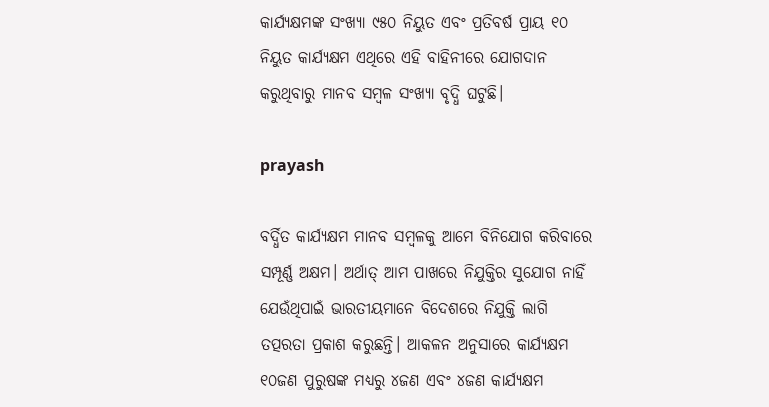କାର୍ଯ୍ୟକ୍ଷମଙ୍କ ସଂଖ୍ୟା ୯୫୦ ନିୟୁତ ଏବଂ ପ୍ରତିବର୍ଷ ପ୍ରାୟ ୧୦ ନିୟୁତ କାର୍ଯ୍ୟକ୍ଷମ ଏଥିରେ ଏହି ବାହିନୀରେ ଯୋଗଦାନ କରୁଥିବାରୁ ମାନବ ସମ୍ବଳ ସଂଖ୍ୟା ବୃଦ୍ଧି ଘଟୁଛି।

prayash

ବର୍ଦ୍ଧିତ କାର୍ଯ୍ୟକ୍ଷମ ମାନବ ସମ୍ବଳକୁ ଆମେ ବିନିଯୋଗ କରିବାରେ ସମ୍ପୂର୍ଣ୍ଣ ଅକ୍ଷମ। ଅର୍ଥାତ୍‌ ଆମ ପାଖରେ ନିଯୁକ୍ତିର ସୁଯୋଗ ନାହିଁ ଯେଉଁଥିପାଇଁ ଭାରତୀୟମାନେ ବିଦେଶରେ ନିଯୁକ୍ତି ଲାଗି ତତ୍ପରତା ପ୍ରକାଶ କରୁଛନ୍ତି। ଆକଳନ ଅନୁସାରେ କାର୍ଯ୍ୟକ୍ଷମ ୧୦ଜଣ ପୁରୁଷଙ୍କ ମଧ୍ୟରୁ ୪ଜଣ ଏବଂ ୪ଜଣ କାର୍ଯ୍ୟକ୍ଷମ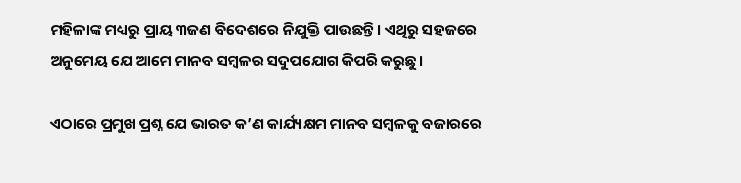ମହିଳାଙ୍କ ମଧ୍ୟରୁ ପ୍ରାୟ ୩ଜଣ ବିଦେଶରେ ନିଯୁକ୍ତି ପାଉଛନ୍ତି। ଏଥିରୁ ସହଜରେ ଅନୁମେୟ ଯେ ଆମେ ମାନବ ସମ୍ବଳର ସଦୁପଯୋଗ କିପରି କରୁଛୁ।

ଏଠାରେ ପ୍ରମୁଖ ପ୍ରଶ୍ନ ଯେ ଭାରତ କ’ଣ କାର୍ଯ୍ୟକ୍ଷମ ମାନବ ସମ୍ବଳକୁ ବଜାରରେ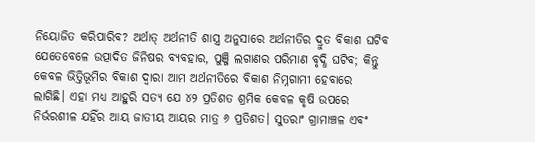ନିୟୋଜିତ କରିପାରିବ? ଅର୍ଥାତ୍‌ ଅର୍ଥନୀତି ଶାସ୍ତ୍ର ଅନୁସାରେ ଅର୍ଥନୀତିର ଦ୍ରୁତ ବିକାଶ ଘଟିବ ଯେତେବେଳେ ଉତ୍ପାଦିତ ଜିନିଷର ବ୍ୟବହାର, ପୁଞ୍ଜି ଲଗାଣର ପରିମାଣ ବୃଦ୍ଧି ଘଟିବ; କିନ୍ତୁ କେବଳ ଭିତ୍ତିଭୂମିର ବିକାଶ ଦ୍ବାରା ଆମ ଅର୍ଥନୀତିରେ ବିକାଶ ନିମ୍ନଗାମୀ ହେବାରେ ଲାଗିଛି। ଏହା ମଧ୍ୟ ଆହୁରି ସତ୍ୟ ଯେ ୪୨ ପ୍ରତିଶତ ଶ୍ରମିକ କେବଳ କୃଷି ଉପରେ ନିର୍ଭରଶୀଳ ଯହିଁର ଆୟ ଜାତୀୟ ଆୟର ମାତ୍ର ୬ ପ୍ରତିଶତ। ସୁତରାଂ ଗ୍ରାମାଞ୍ଚଳ ଏବଂ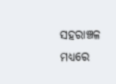ସହରାଞ୍ଚଳ ମଧ୍ୟରେ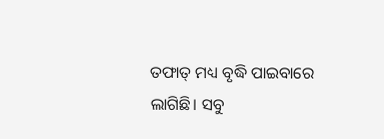ତଫାତ୍‌ ମଧ୍ୟ ବୃଦ୍ଧି ପାଇବାରେ ଲାଗିଛି। ସବୁ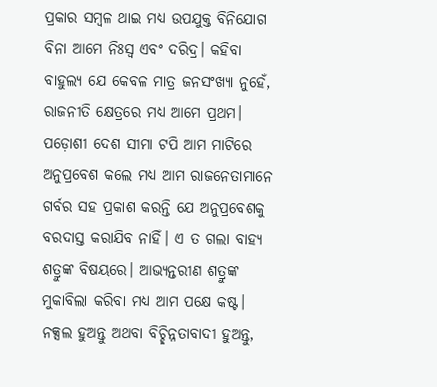ପ୍ରକାର ସମ୍ବଳ ଥାଇ ମଧ୍ୟ ଉପଯୁକ୍ତ ବିନିଯୋଗ ବିନା ଆମେ ନିଃସ୍ବ ଏବଂ ଦରିଦ୍ର। କହିବା ବାହୁଲ୍ୟ ଯେ କେବଳ ମାତ୍ର ଜନସଂଖ୍ୟା ନୁହେଁ, ରାଜନୀତି କ୍ଷେତ୍ରରେ ମଧ୍ୟ ଆମେ ପ୍ରଥମ। ପଡ଼ୋଶୀ ଦେଶ ସୀମା ଟପି ଆମ ମାଟିରେ ଅନୁପ୍ରବେଶ କଲେ ମଧ୍ୟ ଆମ ରାଜନେତାମାନେ ଗର୍ବର ସହ ପ୍ରକାଶ କରନ୍ତି ଯେ ଅନୁପ୍ରବେଶକୁ ବରଦାସ୍ତ କରାଯିବ ନାହିଁ। ଏ ତ ଗଲା ବାହ୍ୟ ଶତ୍ରୁଙ୍କ ବିଷୟରେ। ଆଭ୍ୟନ୍ତରୀଣ ଶତ୍ରୁଙ୍କ ମୁକାବିଲା କରିବା ମଧ୍ୟ ଆମ ପକ୍ଷେ କଷ୍ଟ। ନକ୍ସଲ ହୁଅନ୍ତୁ ଅଥବା ବିଚ୍ଛିନ୍ନତାବାଦୀ ହୁଅନ୍ତୁ,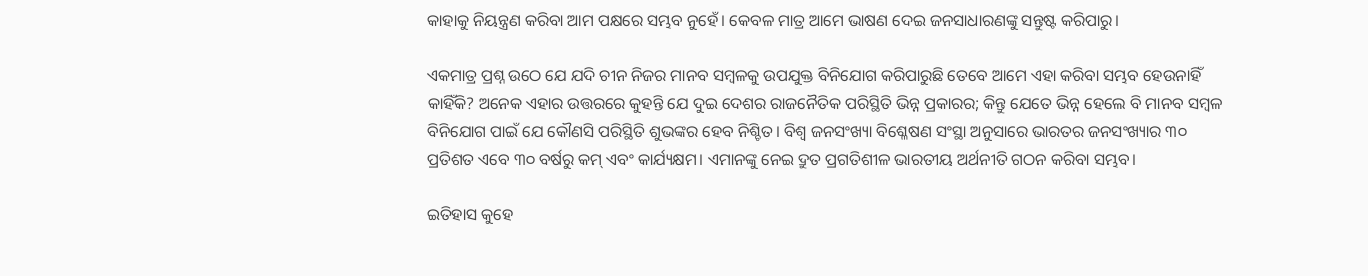କାହାକୁ ନିୟନ୍ତ୍ରଣ କରିବା ଆମ ପକ୍ଷରେ ସମ୍ଭବ ନୁହେଁ। କେବଳ ମାତ୍ର ଆମେ ଭାଷଣ ଦେଇ ଜନସାଧାରଣଙ୍କୁ ସନ୍ତୁଷ୍ଟ କରିପାରୁ।

ଏକମାତ୍ର ପ୍ରଶ୍ନ ଉଠେ ଯେ ଯଦି ଚୀନ ନିଜର ମାନବ ସମ୍ବଳକୁ ଉପଯୁକ୍ତ ବିନିଯୋଗ କରିପାରୁଛି ତେବେ ଆମେ ଏହା କରିବା ସମ୍ଭବ ହେଉନାହିଁ କାହିଁକି? ଅନେକ ଏହାର ଉତ୍ତରରେ କୁହନ୍ତି ଯେ ଦୁଇ ଦେଶର ରାଜନୈତିକ ପରିସ୍ଥିତି ଭିନ୍ନ ପ୍ରକାରର; କିନ୍ତୁ ଯେତେ ଭିନ୍ନ ହେଲେ ବି ମାନବ ସମ୍ବଳ ବିନିଯୋଗ ପାଇଁ ଯେ କୌଣସି ପରିସ୍ଥିତି ଶୁଭଙ୍କର ହେବ ନିଶ୍ଚିତ। ବିଶ୍ବ ଜନସଂଖ୍ୟା ବିଶ୍ଳେଷଣ ସଂସ୍ଥା ଅନୁସାରେ ଭାରତର ଜନସଂଖ୍ୟାର ୩୦ ପ୍ରତିଶତ ଏବେ ୩୦ ବର୍ଷରୁ କମ୍‌ ଏବଂ କାର୍ଯ୍ୟକ୍ଷମ। ଏମାନଙ୍କୁ ନେଇ ଦ୍ରୁତ ପ୍ରଗତିଶୀଳ ଭାରତୀୟ ଅର୍ଥନୀତି ଗଠନ କରିବା ସମ୍ଭବ।

ଇତିହାସ କୁହେ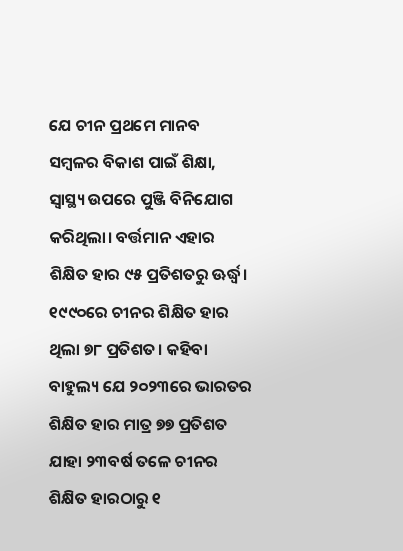ଯେ ଚୀନ ପ୍ରଥମେ ମାନବ ସମ୍ବଳର ବିକାଶ ପାଇଁ ଶିକ୍ଷା, ସ୍ବାସ୍ଥ୍ୟ ଉପରେ ପୁଞ୍ଜି ବିନିଯୋଗ କରିଥିଲା। ବର୍ତ୍ତମାନ ଏହାର ଶିକ୍ଷିତ ହାର ୯୫ ପ୍ରତିଶତରୁ ଊର୍ଦ୍ଧ୍ବ। ୧୯୯୦ରେ ଚୀନର ଶିକ୍ଷିତ ହାର ଥିଲା ୭୮ ପ୍ରତିଶତ। କହିବା ବାହୁଲ୍ୟ ଯେ ୨୦୨୩ରେ ଭାରତର ଶିକ୍ଷିତ ହାର ମାତ୍ର ୭୭ ପ୍ରତିଶତ ଯାହା ୨୩ବର୍ଷ ତଳେ ଚୀନର ଶିକ୍ଷିତ ହାରଠାରୁ ୧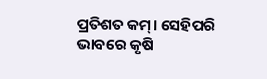ପ୍ରତିଶତ କମ୍‌। ସେହିପରି ଭାବରେ କୃଷି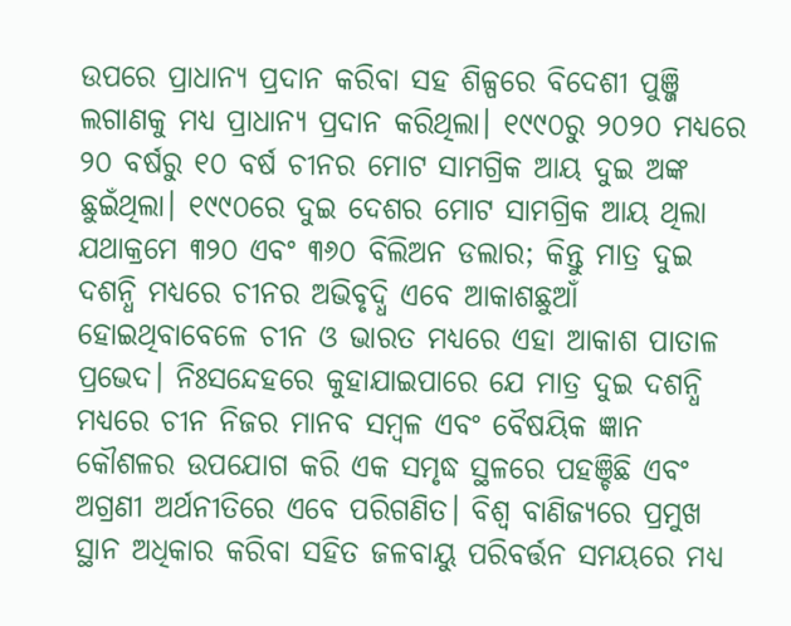ଉପରେ ପ୍ରାଧାନ୍ୟ ପ୍ରଦାନ କରିବା ସହ ଶିଳ୍ପରେ ବିଦେଶୀ ପୁଞ୍ଜି ଲଗାଣକୁ ମଧ୍ୟ ପ୍ରାଧାନ୍ୟ ପ୍ରଦାନ କରିଥିଲା। ୧୯୯୦ରୁ ୨୦୨୦ ମଧ୍ୟରେ ୨୦ ବର୍ଷରୁ ୧୦ ବର୍ଷ ଚୀନର ମୋଟ ସାମଗ୍ରିକ ଆୟ ଦୁଇ ଅଙ୍କ ଛୁଇଁଥିଲା। ୧୯୯୦ରେ ଦୁଇ ଦେଶର ମୋଟ ସାମଗ୍ରିକ ଆୟ ଥିଲା ଯଥାକ୍ରମେ ୩୨୦ ଏବଂ ୩୬୦ ବିଲିଅନ ଡଲାର; କିନ୍ତୁ ମାତ୍ର ଦୁଇ ଦଶନ୍ଧି ମଧ୍ୟରେ ଚୀନର ଅଭିବୃଦ୍ଧି ଏବେ ଆକାଶଛୁଆଁ ହୋଇଥିବାବେଳେ ଚୀନ ଓ ଭାରତ ମଧ୍ୟରେ ଏହା ଆକାଶ ପାତାଳ ପ୍ରଭେଦ। ନିଃସନ୍ଦେହରେ କୁହାଯାଇପାରେ ଯେ ମାତ୍ର ଦୁଇ ଦଶନ୍ଧି ମଧ୍ୟରେ ଚୀନ ନିଜର ମାନବ ସମ୍ବଳ ଏବଂ ବୈଷୟିକ ଜ୍ଞାନ କୌଶଳର ଉପଯୋଗ କରି ଏକ ସମୃଦ୍ଧ ସ୍ଥଳରେ ପହଞ୍ଚିଛି ଏବଂ ଅଗ୍ରଣୀ ଅର୍ଥନୀତିରେ ଏବେ ପରିଗଣିତ। ବିଶ୍ବ ବାଣିଜ୍ୟରେ ପ୍ରମୁଖ ସ୍ଥାନ ଅଧିକାର କରିବା ସହିତ ଜଳବାୟୁ ପରିବର୍ତ୍ତନ ସମୟରେ ମଧ୍ୟ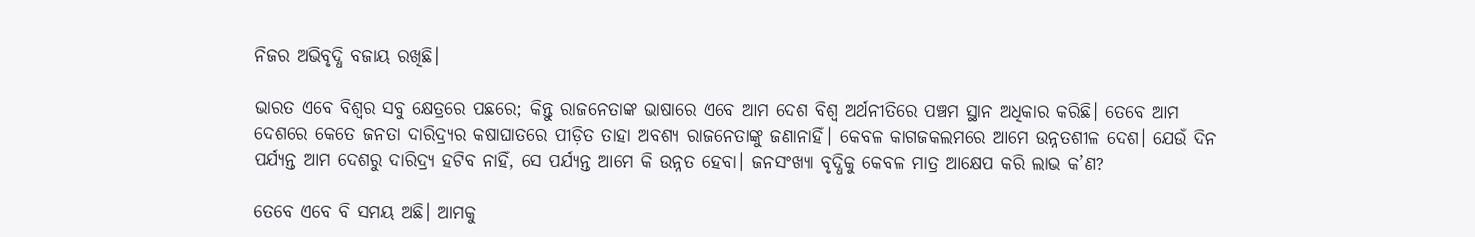ନିଜର ଅଭିବୃଦ୍ଧି ବଜାୟ ରଖିଛି।

ଭାରତ ଏବେ ବିଶ୍ବର ସବୁ କ୍ଷେତ୍ରରେ ପଛରେ; କିନ୍ତୁ ରାଜନେତାଙ୍କ ଭାଷାରେ ଏବେ ଆମ ଦେଶ ବିଶ୍ବ ଅର୍ଥନୀତିରେ ପଞ୍ଚମ ସ୍ଥାନ ଅଧିକାର କରିଛି। ତେବେ ଆମ ଦେଶରେ କେତେ ଜନତା ଦାରିଦ୍ର୍ୟର କଷାଘାତରେ ପୀଡ଼ିତ ତାହା ଅବଶ୍ୟ ରାଜନେତାଙ୍କୁ ଜଣାନାହିଁ। କେବଳ କାଗଜକଲମରେ ଆମେ ଉନ୍ନତଶୀଳ ଦେଶ। ଯେଉଁ ଦିନ ପର୍ଯ୍ୟନ୍ତ ଆମ ଦେଶରୁ ଦାରିଦ୍ର୍ୟ ହଟିବ ନାହିଁ, ସେ ପର୍ଯ୍ୟନ୍ତ ଆମେ କି ଉନ୍ନତ ହେବା। ଜନସଂଖ୍ୟା ବୃଦ୍ଧିକୁ କେବଳ ମାତ୍ର ଆକ୍ଷେପ କରି ଲାଭ କ’ଣ?

ତେବେ ଏବେ ବି ସମୟ ଅଛି। ଆମକୁ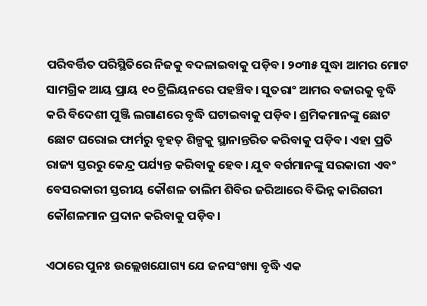ପରିବର୍ତ୍ତିତ ପରିସ୍ଥିତିରେ ନିଜକୁ ବଦଳାଇବାକୁ ପଡ଼ିବ। ୨୦୩୫ ସୁଦ୍ଧା ଆମର ମୋଟ ସାମଗ୍ରିକ ଆୟ ପ୍ରାୟ ୧୦ ଟ୍ରିଲିୟନରେ ପହଞ୍ଚିବ। ସୁତରାଂ ଆମର ବଜାରକୁ ବୃଦ୍ଧି କରି ବିଦେଶୀ ପୁଞ୍ଜି ଲଗାଣରେ ବୃଦ୍ଧି ଘଟାଇବାକୁ ପଡ଼ିବ। ଶ୍ରମିକମାନଙ୍କୁ ଛୋଟ ଛୋଟ ଘରୋଇ ଫାର୍ମରୁ ବୃହତ୍‌ ଶିଳ୍ପକୁ ସ୍ଥାନାନ୍ତରିତ କରିବାକୁ ପଡ଼ିବ। ଏହା ପ୍ରତି ରାଜ୍ୟ ସ୍ତରରୁ କେନ୍ଦ୍ର ପର୍ଯ୍ୟନ୍ତ କରିବାକୁ ହେବ। ଯୁବ ବର୍ଗମାନଙ୍କୁ ସରକାରୀ ଏବଂ ବେସରକାରୀ ସ୍ତରୀୟ କୌଶଳ ତାଲିମ ଶିବିର ଜରିଆରେ ବିଭିନ୍ନ କାରିଗରୀ କୌଶଳମାନ ପ୍ରଦାନ କରିବାକୁ ପଡ଼ିବ।

ଏଠାରେ ପୁନଃ ଉଲ୍ଲେଖଯୋଗ୍ୟ ଯେ ଜନସଂଖ୍ୟା ବୃଦ୍ଧି ଏକ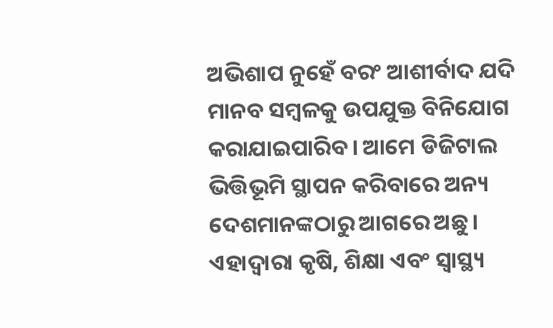ଅଭିଶାପ ନୁହେଁ ବରଂ ଆଶୀର୍ବାଦ ଯଦି ମାନବ ସମ୍ବଳକୁ ଉପଯୁକ୍ତ ବିନିଯୋଗ କରାଯାଇପାରିବ। ଆମେ ଡିଜିଟାଲ ଭିତ୍ତିଭୂମି ସ୍ଥାପନ କରିବାରେ ଅନ୍ୟ ଦେଶମାନଙ୍କଠାରୁ ଆଗରେ ଅଛୁ। ଏହାଦ୍ବାରା କୃଷି, ଶିକ୍ଷା ଏବଂ ସ୍ବାସ୍ଥ୍ୟ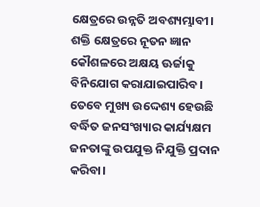କ୍ଷେତ୍ରରେ ଉନ୍ନତି ଅବଶ୍ୟମ୍ଭାବୀ। ଶକ୍ତି କ୍ଷେତ୍ରରେ ନୂତନ ଜ୍ଞାନ କୌଶଳରେ ଅକ୍ଷୟ ଊର୍ଜାକୁ ବିନିଯୋଗ କରାଯାଇପାରିବ। ତେବେ ମୁଖ୍ୟ ଉଦ୍ଦେଶ୍ୟ ହେଉଛି ବର୍ଦ୍ଧିତ ଜନସଂଖ୍ୟାର କାର୍ଯ୍ୟକ୍ଷମ ଜନତାଙ୍କୁ ଉପଯୁକ୍ତ ନିଯୁକ୍ତି ପ୍ରଦାନ କରିବା।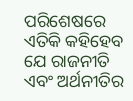ପରିଶେଷରେ ଏତିକି କହିହେବ ଯେ ରାଜନୀତି ଏବଂ ଅର୍ଥନୀତିର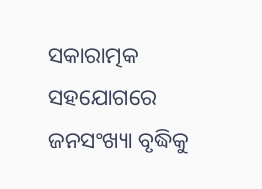ସକାରାତ୍ମକ ସହଯୋଗରେ ଜନସଂଖ୍ୟା ବୃଦ୍ଧିକୁ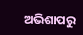ଅଭିଶାପରୁ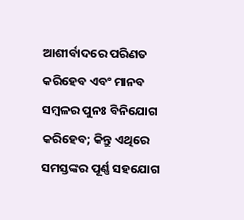ଆଶୀର୍ବାଦରେ ପରିଣତ କରିହେବ ଏବଂ ମାନବ ସମ୍ବଳର ପୁନଃ ବିନିଯୋଗ କରିହେବ; କିନ୍ତୁ ଏଥିରେ ସମସ୍ତଙ୍କର ପୂର୍ଣ୍ଣ ସହଯୋଗ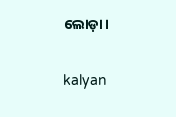ଲୋଡ଼ା।

kalyan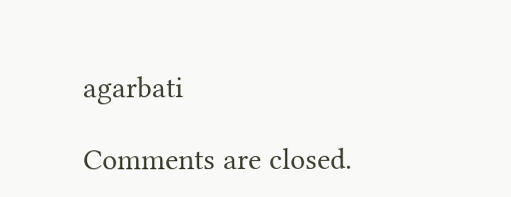agarbati

Comments are closed.